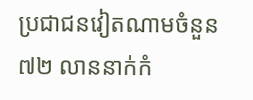ប្រជាជនវៀតណាមចំនួន ៧២ លាននាក់កំ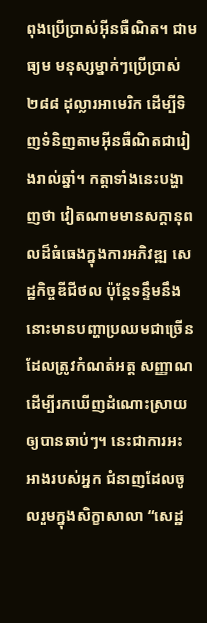ពុងប្រើប្រាស់អ៊ីនធឺណិត។ ជាមធ្យម មនុស្សម្នាក់ៗប្រើប្រាស់ ២៨៨ ដុល្លារអាមេរិក ដើម្បីទិញទំនិញតាមអ៊ីនធឺណិតជារៀងរាល់ឆ្នាំ។ កត្តាទាំងនេះបង្ហាញថា វៀតណាមមានសក្ដានុពលដ៏ធំធេងក្នុងការអភិវឌ្ឍ សេដ្ឋកិច្ចឌីជីថល ប៉ុន្តែទន្ទឹមនឹងនោះមានបញ្ហាប្រឈមជាច្រើនដែលត្រូវកំណត់អត្ត សញ្ញាណ ដើម្បីរកឃើញដំណោះស្រាយឲ្យបានឆាប់ៗ។ នេះជាការអះអាងរបស់អ្នក ជំនាញដែលចូលរួមក្នុងសិក្ខាសាលា “សេដ្ឋ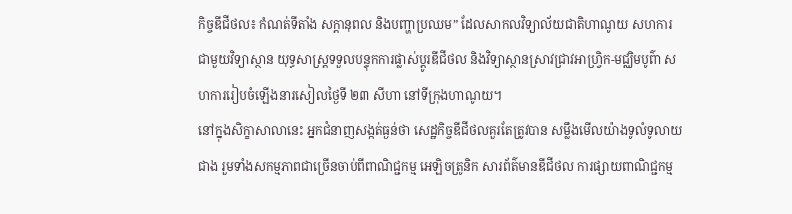កិច្ចឌីជីថល៖ កំណត់ទីតាំង សក្តានុពល និងបញ្ហាប្រឈម” ដែលសាកលវិទ្យាល័យជាតិហាណូយ សហការជាមួយវិទ្យាស្ថាន យុទ្ធសាស្ត្រទទួលបន្ទុកការផ្លាស់ប្តូរឌីជីថល និងវិទ្យាស្ថានស្រាវជ្រាវអាហ្វ្រិក-មជ្ឈិមបូព៌ា សហការរៀបចំឡើងនារសៀលថ្ងៃទី ២៣ សីហា នៅទីក្រុងហាណូយ។
នៅក្នុងសិក្ខាសាលានេះ អ្នកជំនាញសង្កត់ធ្ងន់ថា សេដ្ឋកិច្ចឌីជីថលគួរតែត្រូវបាន សម្លឹងមើលយ៉ាងទូលំទូលាយជាង រួមទាំងសកម្មភាពជាច្រើនចាប់ពីពាណិជ្ជកម្ម អេឡិចត្រូនិក សារព័ត៌មានឌីជីថល ការផ្សាយពាណិជ្ជកម្ម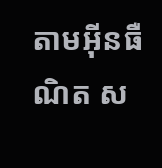តាមអ៊ីនធឺណិត ស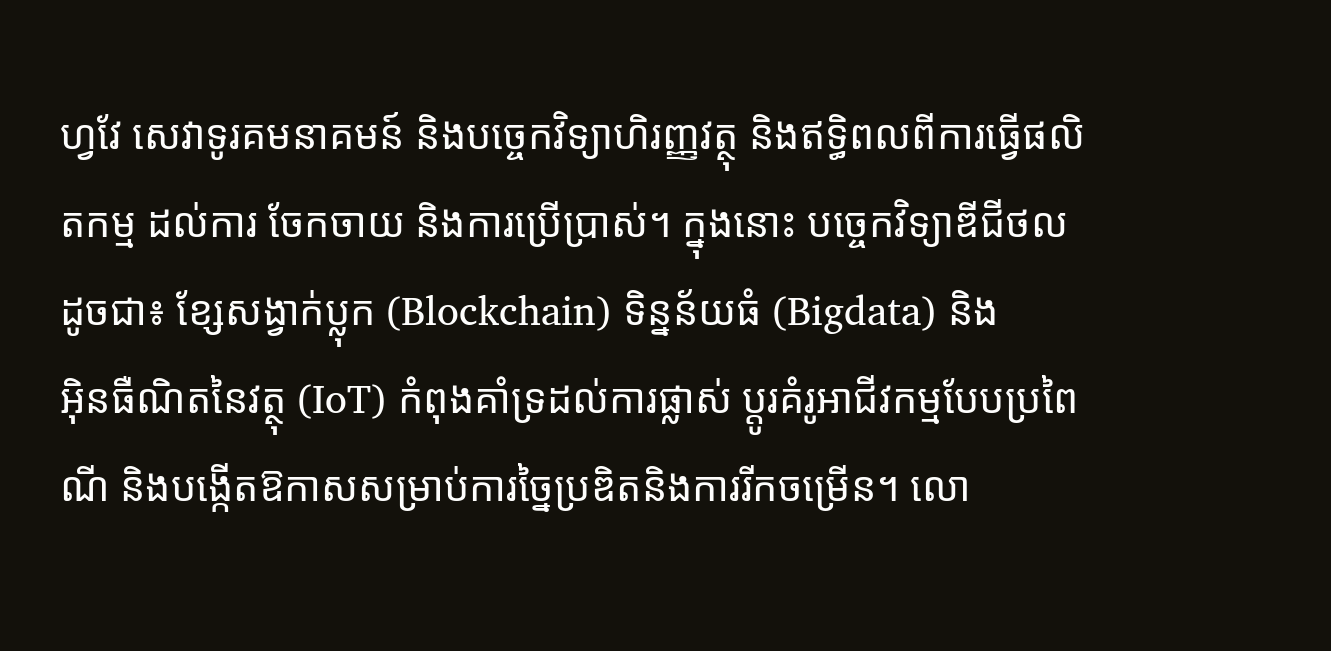ហ្វវែ សេវាទូរគមនាគមន៍ និងបច្ចេកវិទ្យាហិរញ្ញវត្ថុ និងឥទ្ធិពលពីការធ្វើផលិតកម្ម ដល់ការ ចែកចាយ និងការប្រើប្រាស់។ ក្នុងនោះ បច្ចេកវិទ្យាឌីជីថលដូចជា៖ ខ្សែសង្វាក់ប្លុក (Blockchain) ទិន្នន័យធំ (Bigdata) និង
អ៊ិនធឺណិតនៃវត្ថុ (IoT) កំពុងគាំទ្រដល់ការផ្លាស់ ប្តូរគំរូអាជីវកម្មបែបប្រពៃណី និងបង្កើតឱកាសសម្រាប់ការច្នៃប្រឌិតនិងការរីកចម្រើន។ លោ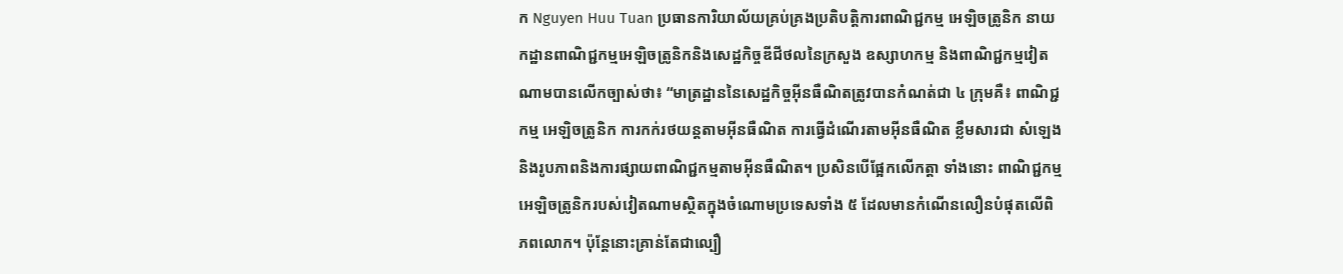ក Nguyen Huu Tuan ប្រធានការិយាល័យគ្រប់គ្រងប្រតិបត្តិការពាណិជ្ជកម្ម អេឡិចត្រូនិក នាយកដ្ឋានពាណិជ្ជកម្មអេឡិចត្រូនិកនិងសេដ្ឋកិច្ចឌីជីថលនៃក្រសួង ឧស្សាហកម្ម និងពាណិជ្ជកម្មវៀតណាមបានលើកច្បាស់ថា៖ “មាត្រដ្ឋាននៃសេដ្ឋកិច្ចអ៊ីនធឺណិតត្រូវបានកំណត់ជា ៤ ក្រុមគឺ៖ ពាណិជ្ជកម្ម អេឡិចត្រូនិក ការកក់រថយន្តតាមអ៊ីនធឺណិត ការធ្វើដំណើរតាមអ៊ីនធឺណិត ខ្លឹមសារជា សំឡេងនិងរូបភាពនិងការផ្សាយពាណិជ្ជកម្មតាមអ៊ីនធឺណិត។ ប្រសិនបើផ្អែកលើកត្តា ទាំងនោះ ពាណិជ្ជកម្មអេឡិចត្រូនិករបស់វៀតណាមស្ថិតក្នុងចំណោមប្រទេសទាំង ៥ ដែលមានកំណើនលឿនបំផុតលើពិភពលោក។ ប៉ុន្តែនោះគ្រាន់តែជាល្បឿ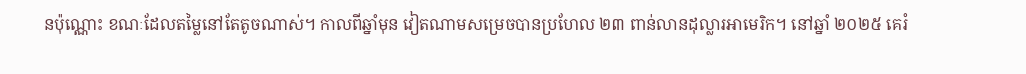នប៉ុណ្ណោះ ខណៈដែលតម្លៃនៅតែតូចណាស់។ កាលពីឆ្នាំមុន វៀតណាមសម្រេចបានប្រហែល ២៣ ពាន់លានដុល្លារអាមេរិក។ នៅឆ្នាំ ២០២៥ គេរំ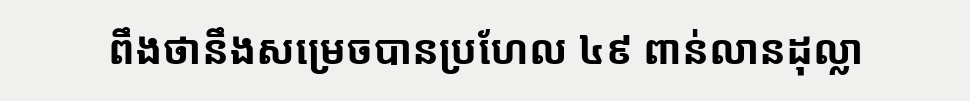ពឹងថានឹងសម្រេចបានប្រហែល ៤៩ ពាន់លានដុល្លា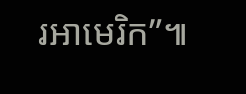រអាមេរិក”៕